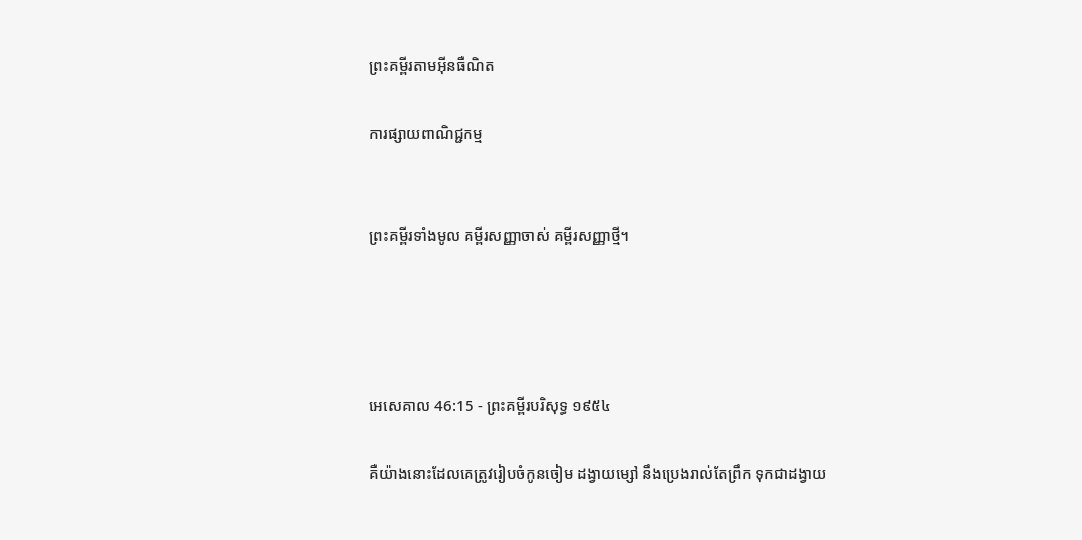ព្រះគម្ពីរតាមអ៊ីនធឺណិត

ការផ្សាយពាណិជ្ជកម្ម


ព្រះគម្ពីរទាំងមូល គម្ពីរសញ្ញាចាស់ គម្ពីរសញ្ញាថ្មី។




អេ‌សេ‌គាល 46:15 - ព្រះគម្ពីរបរិសុទ្ធ ១៩៥៤

គឺយ៉ាងនោះដែលគេត្រូវរៀបចំកូនចៀម ដង្វាយម្សៅ នឹងប្រេងរាល់តែព្រឹក ទុកជាដង្វាយ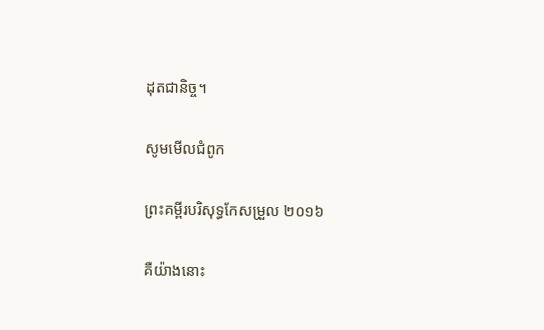ដុតជានិច្ច។

សូមមើលជំពូក

ព្រះគម្ពីរបរិសុទ្ធកែសម្រួល ២០១៦

គឺយ៉ាងនោះ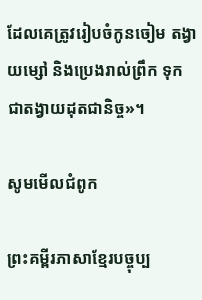ដែលគេត្រូវរៀបចំកូនចៀម តង្វាយម្សៅ និងប្រេងរាល់ព្រឹក ទុកជាតង្វាយដុតជា‌និច្ច»។

សូមមើលជំពូក

ព្រះគម្ពីរភាសាខ្មែរបច្ចុប្ប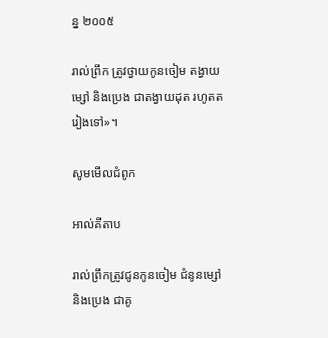ន្ន ២០០៥

រាល់ព្រឹក ត្រូវថ្វាយកូនចៀម តង្វាយម្សៅ និងប្រេង ជាតង្វាយដុត រហូតតរៀងទៅ»។

សូមមើលជំពូក

អាល់គីតាប

រាល់ព្រឹកត្រូវជូនកូនចៀម ជំនូនម្សៅ និងប្រេង ជាគូ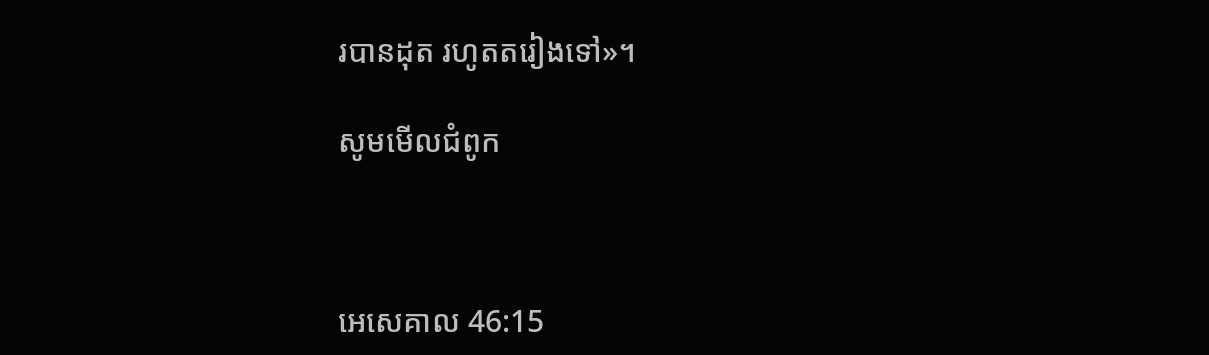របានដុត រហូតតរៀងទៅ»។

សូមមើលជំពូក



អេ‌សេ‌គាល 46:15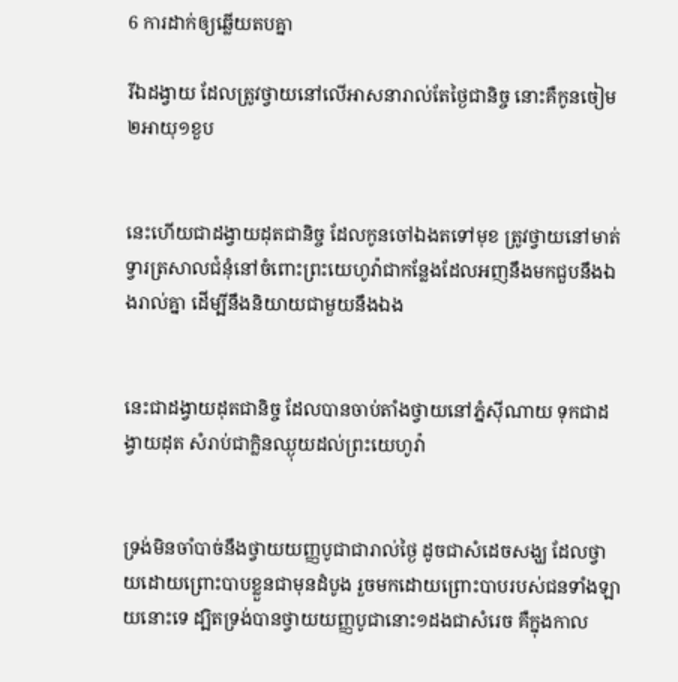6 ការដាក់ឲ្យឆ្លើយតបគ្នា

រីឯដង្វាយ ដែលត្រូវថ្វាយនៅលើអាសនារាល់តែថ្ងៃជានិច្ច នោះគឺកូនចៀម២អាយុ១ខួប


នេះហើយជាដង្វាយដុតជានិច្ច ដែលកូនចៅឯងតទៅមុខ ត្រូវថ្វាយនៅមាត់ទ្វារត្រសាលជំនុំនៅចំពោះព្រះ‌យេហូវ៉ាជាកន្លែងដែលអញនឹងមកជួបនឹងឯងរាល់គ្នា ដើម្បីនឹងនិយាយជាមួយនឹងឯង


នេះជាដង្វាយដុតជានិច្ច ដែលបានចាប់តាំងថ្វាយនៅភ្នំស៊ី‌ណាយ ទុកជាដង្វាយដុត សំរាប់ជាក្លិនឈ្ងុយដល់ព្រះ‌យេហូវ៉ា


ទ្រង់មិនចាំបាច់នឹងថ្វាយយញ្ញ‌បូជាជារាល់ថ្ងៃ ដូចជាសំដេចសង្ឃ ដែលថ្វាយដោយព្រោះបាបខ្លួនជាមុនដំបូង រួចមកដោយព្រោះបាបរបស់ជនទាំង‌ឡាយនោះទេ ដ្បិតទ្រង់បានថ្វាយយញ្ញ‌បូជានោះ១ដងជាសំរេច គឺក្នុងកាល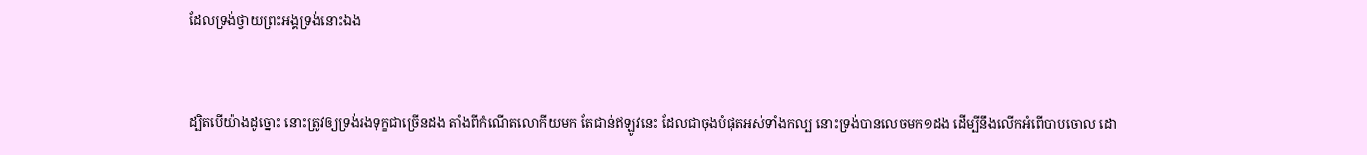ដែលទ្រង់ថ្វាយព្រះ‌អង្គទ្រង់នោះឯង


ដ្បិតបើយ៉ាងដូច្នោះ នោះត្រូវឲ្យទ្រង់រងទុក្ខជាច្រើនដង តាំងពីកំណើតលោកីយមក តែជាន់ឥឡូវនេះ ដែលជាចុងបំផុតអស់ទាំងកល្ប នោះទ្រង់បានលេចមក១ដង ដើម្បីនឹងលើកអំពើបាបចោល ដោ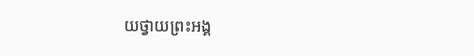យថ្វាយព្រះ‌អង្គ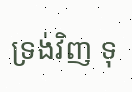ទ្រង់វិញ ទុ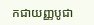កជាយញ្ញ‌បូជា